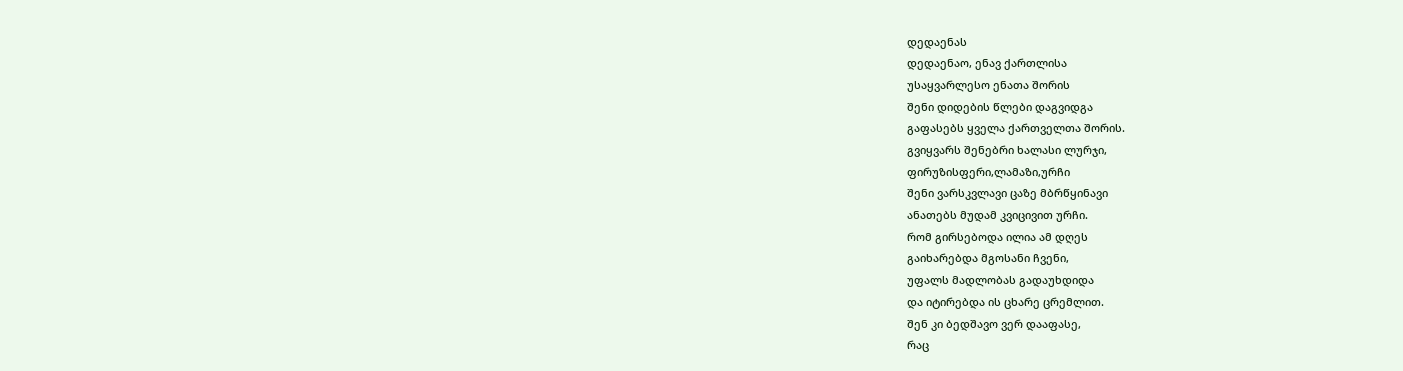დედაენას
დედაენაო, ენავ ქართლისა
უსაყვარლესო ენათა შორის
შენი დიდების წლები დაგვიდგა
გაფასებს ყველა ქართველთა შორის.
გვიყვარს შენებრი ხალასი ლურჯი,
ფირუზისფერი,ლამაზი,ურჩი
შენი ვარსკვლავი ცაზე მბრწყინავი
ანათებს მუდამ კვიცივით ურჩი.
რომ გირსებოდა ილია ამ დღეს
გაიხარებდა მგოსანი ჩვენი,
უფალს მადლობას გადაუხდიდა
და იტირებდა ის ცხარე ცრემლით.
შენ კი ბედშავო ვერ დააფასე,
რაც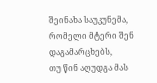შეინახა საუკუნემა,
რომელი მტერი შენ დაგამარცხებს,
თუ წინ აღუდგა მას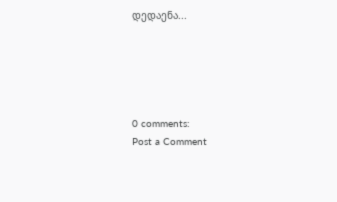დედაენა...





0 comments:
Post a Comment